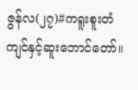ဇွန်လ(၂၇)#ကရူးစူးတံကျင်နှင့်ဆူးဘောင်တော်။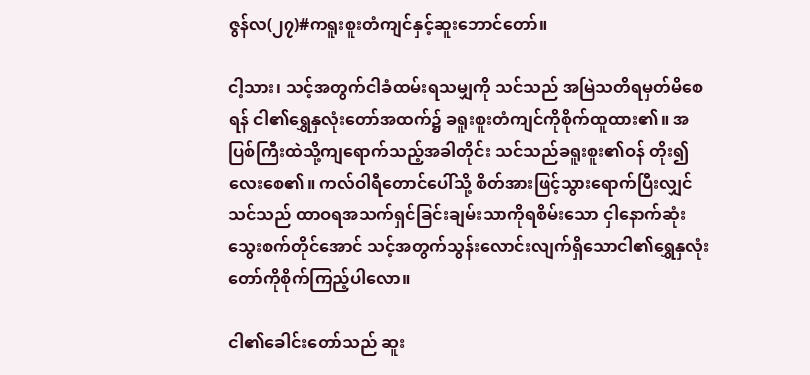ဇွန်လ(၂၇)#ကရူးစူးတံကျင်နှင့်ဆူးဘောင်တော်။

ငါ့သား၊ သင့်အတွက်ငါခံထမ်းရသမျှကို သင်သည် အမြဲသတိရမှတ်မိစေရန် ငါ၏ရွှေနှလုံးတော်အထက်၌ ခရူးစူးတံကျင်ကိုစိုက်ထူထား၏။ အပြစ်ကြီးထဲသို့ကျရောက်သည့်အခါတိုင်း သင်သည်ခရူးစူး၏ဝန် တိုး၍လေးစေ၏။ ကလ်ဝါရီတောင်ပေါ်သို့ စိတ်အားဖြင့်သွားရောက်ပြီးလျှင် သင်သည် ထာဝရအသက်ရှင်ခြင်းချမ်းသာကိုရစိမ်းသော ငှါနောက်ဆုံးသွေးစက်တိုင်အောင် သင့်အတွက်သွန်းလောင်းလျက်ရှိသောငါ၏ရွှေနှလုံးတော်ကိုစိုက်ကြည့်ပါလော။

ငါ၏ခေါင်းတော်သည် ဆူး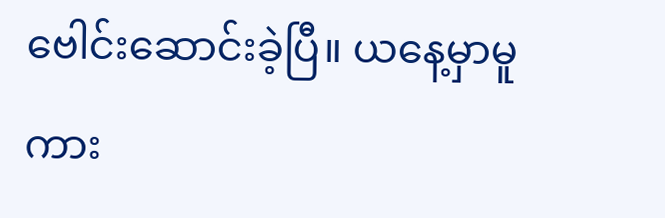ဗေါင်းဆောင်းခဲ့ပြီ။ ယနေ့မှာမူကား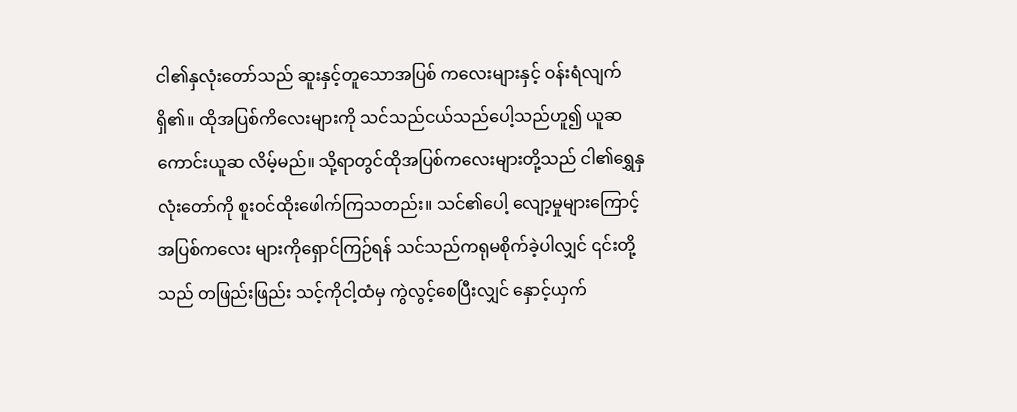ငါ၏နှလုံးတော်သည် ဆူးနှင့်တူသောအပြစ် ကလေးများနှင့် ဝန်းရံလျက်ရှိ၏။ ထိုအပြစ်ကိလေးများကို သင်သည်ငယ်သည်ပေါ့သည်ဟူ၍ ယူဆကောင်းယူဆ လိမ့်မည်။ သို့ရာတွင်ထိုအပြစ်ကလေးများတို့သည် ငါ၏ရွှေနှလုံးတော်ကို စူးဝင်ထိုးဖေါက်ကြသတည်း။ သင်၏ပေါ့ လျော့မှုများကြောင့် အပြစ်ကလေး များကိုရှောင်ကြဉ်ရန် သင်သည်ကရုမစိုက်ခဲ့ပါလျှင် ၎င်းတို့သည် တဖြည်းဖြည်း သင့်ကိုငါ့ထံမှ ကွဲလွင့်စေပြီးလျှင် နှောင့်ယှက်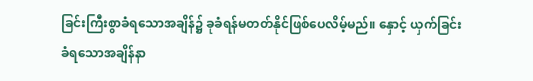ခြင်းကြီးစွာခံရသောအချိန်၌ ခုခံရန်မတတ်နိုင်ဖြစ်ပေလိမ့်မည်။ နှောင့် ယှက်ခြင်းခံရသောအချိန်နာ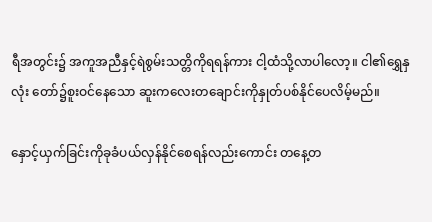ရီအတွင်း၌ အကူအညီနှင့်ရဲစွမ်းသတ္တိကိုရရန်ကား ငါ့ထံသို့လာပါလော့။ ငါ၏ရွှေနှလုံး တော်၌စူးဝင်နေသော ဆူးကလေးတချောင်းကိုနှုတ်ပစ်နိုင်ပေလိမ့်မည်။

နှောင့်ယှက်ခြင်းကိုခုခံပယ်လှန်နိုင်စေရန်လည်းကောင်း တနေ့တ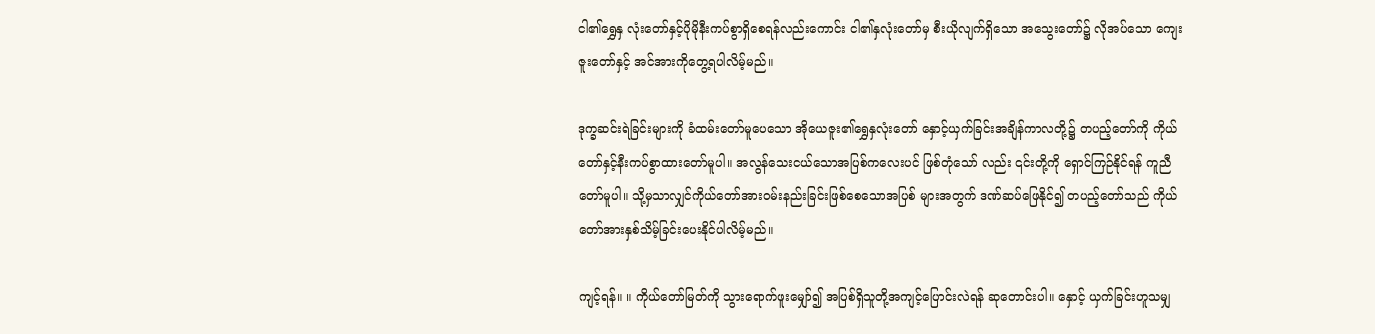ငါ၏ရွှေနှ လုံးတော်နှင့်ပိုမိုနီးကပ်စွာရှိစေရန်လည်းကောင်း ငါ၏နှလုံးတော်မှ စီးယိုလျက်ရှိသော အသွေးတော်၌ လိုအပ်သော ကျေးဇူးတော်နှင့် အင်အားကိုတွေ့ရပါလိမ့်မည်။

ဒုက္ခဆင်းရဲခြင်းများကို ခံထမ်းတော်မူပေသော အိုယေဇူး၏ရွှေနှလုံးတော် နှောင့်ယှက်ခြင်းအချိန်ကာလတို့၌ တပည့်တော်ကို ကိုယ်တော်နှင့်နီးကပ်စွာထားတော်မူပါ။ အလွန်သေးငယ်သောအပြစ်ကလေးပင် ဖြစ်တုံသော် လည်း ၎င်းတို့ကို ရှောင်ကြဉ်နိုင်ရန် ကူညီတော်မူပါ။ သို့မှသာလျှင်ကိုယ်တော်အားဝမ်းနည်းခြင်းဖြစ်စေသောအပြစ် များအတွက် ဒဏ်ဆပ်ဖြေနိုင်၍ တပည့်တော်သည် ကိုယ်တော်အားနှစ်သိမ့်ခြင်းပေးနိုင်ပါလိမ့်မည်။

ကျင့်ရန်။ ။ ကိုယ်တော်မြတ်ကို သွားရောက်ဖူးမျှော်၍ အပြစ်ရှိသူတို့အကျင့်ပြောင်းလဲရန် ဆုတောင်းပါ။ နှောင့် ယှက်ခြင်းဟူသမျှ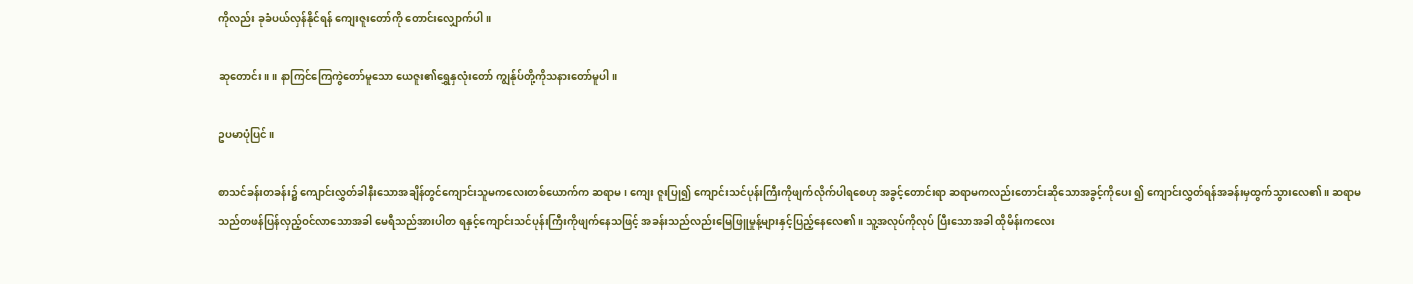ကိုလည်း ခုခံပယ်လှန်နိုင်ရန် ကျေးဇူးတော်ကို တောင်းလျှောက်ပါ။

ဆုတောင်း။ ။ နာကြင်ကြေကွဲတော်မူသော ယေဇူး၏ရွှေနှလုံးတော် ကျွန်ုပ်တို့ကိုသနားတော်မူပါ။

ဥပမာပုံပြင်။

စာသင်ခန်းတခန်း၌ ကျောင်းလွှတ်ခါနီးသောအချိန်တွင်ကျောင်းသူမကလေးတစ်ယောက်က ဆရာမ၊ ကျေး ဇူးပြု၍ ကျောင်းသင်ပုန်းကြီးကိုဖျက်လိုက်ပါရစေဟု အခွင့်တောင်းရာ ဆရာမကလည်းတောင်းဆိုသောအခွင့်ကိုပေး ၍ ကျောင်းလွှတ်ရန်အခန်းမှထွက်သွားလေ၏။ ဆရာမသည်တဖန်ပြန်လှည့်ဝင်လာသောအခါ မေရီသည်အားပါတ ရနှင့်ကျောင်းသင်ပုန်းကြီးကိုဖျက်နေသဖြင့် အခန်းသည်လည်းမြေဖြူမှုန့်များနှင့်ပြည့်နေလေ၏။ သူ့အလုပ်ကိုလုပ် ပြီးသောအခါ ထိုမိန်းကလေး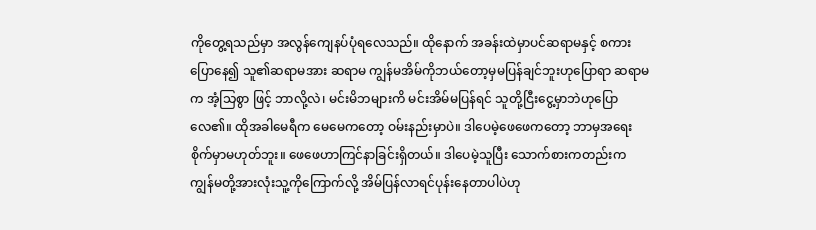ကိုတွေ့ရသည်မှာ အလွန်ကျေနပ်ပုံရလေသည်။ ထိုနောက် အခန်းထဲမှာပင်ဆရာမနှင့် စကားပြောနေ၍ သူ၏ဆရာမအား ဆရာမ ကျွန်မအိမ်ကိုဘယ်တော့မှမပြန်ချင်ဘူးဟုပြောရာ ဆရာမက အံ့သြစွာ ဖြင့် ဘာလို့လဲ၊ မင်းမိဘများကိ မင်းအိမ်မပြန်ရင် သူတို့ငြီးငွေ့မှာဘဲဟုပြောလေ၏။ ထိုအခါမေရီက မေမေကတော့ ဝမ်းနည်းမှာပဲ။ ဒါပေမဲ့ဖေဖေကတော့ ဘာမှအရေးစိုက်မှာမဟုတ်ဘူး။ ဖေဖေဟာကြင်နာခြင်းရှိတယ်။ ဒါပေမဲ့သူပြီး သောက်စားကတည်းက ကျွန်မတို့အားလုံးသူ့ကိုကြောက်လို့ အိမ်ပြန်လာရင်ပုန်းနေတာပါပဲဟု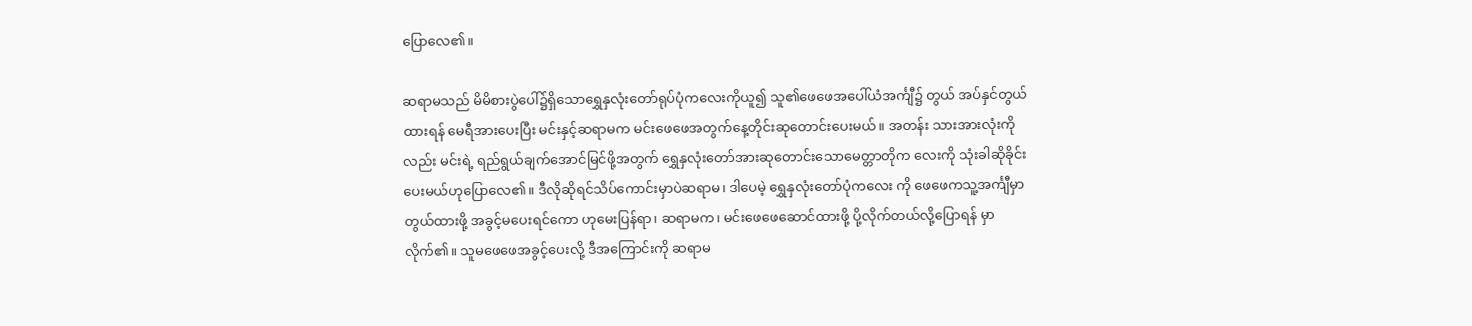ပြောလေ၏။

ဆရာမသည် မိမိစားပွဲပေါ်၌ရှိသောရွှေနှလုံးတော်ရုပ်ပုံကလေးကိုယူ၍ သူ၏ဖေဖေအပေါ်ယံအင်္ကျီ၌ တွယ် အပ်နှင်တွယ်ထားရန် မေရီအားပေးပြီး မင်းနှင့်ဆရာမက မင်းဖေဖေအတွက်နေ့တိုင်းဆုတောင်းပေးမယ်။ အတန်း သားအားလုံးကိုလည်း မင်းရဲ့ ရည်ရွယ်ချက်အောင်မြင်ဖို့အတွက် ရွှေနှလုံးတော်အားဆုတောင်းသောမေတ္တာတိုက လေးကို သုံးခါဆိုခိုင်းပေးမယ်ဟုပြောလေ၏။ ဒီလိုဆိုရင်သိပ်ကောင်းမှာပဲဆရာမ၊ ဒါပေမဲ့ ရွှေနှလုံးတော်ပုံကလေး ကို ဖေဖေကသူ့အင်္ကျီမှာတွယ်ထားဖို့ အခွင့်မပေးရင်ကော ဟုမေးပြန်ရာ၊ ဆရာမက၊ မင်းဖေဖေဆောင်ထားဖို့ ပို့လိုက်တယ်လို့ပြောရန် မှာလိုက်၏။ သူမဖေဖေအခွင့်ပေးလို့ ဒီအကြောင်းကို ဆရာမ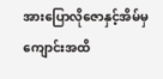အားပြောလိုဇောနှင့်အိမ်မှ ကျောင်းအထိ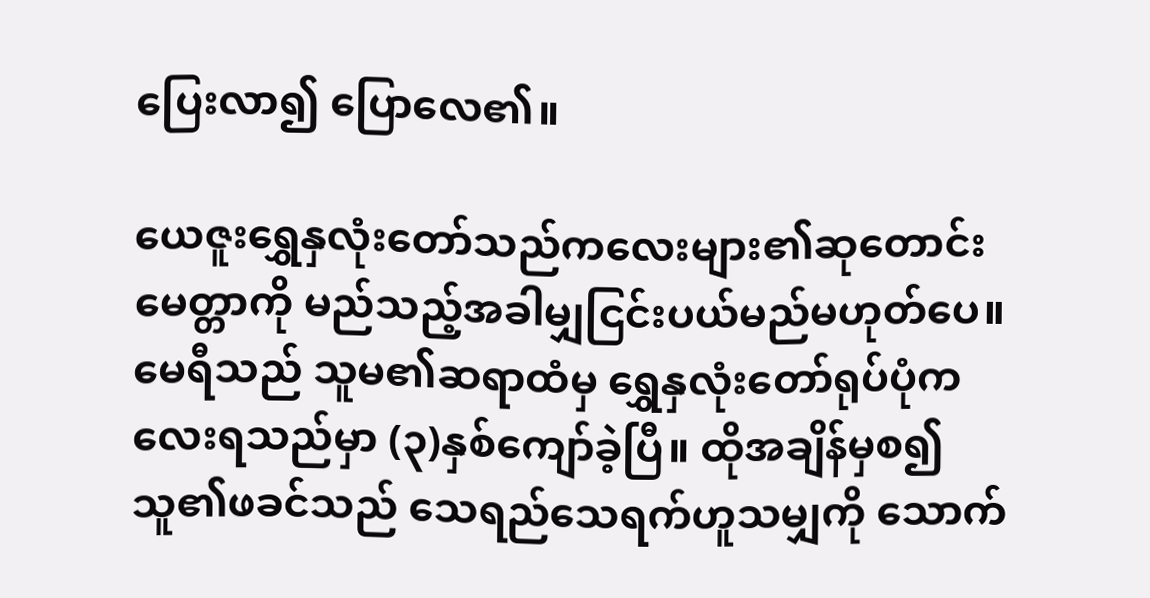ပြေးလာ၍ ပြောလေ၏။

ယေဇူးရွှေနှလုံးတော်သည်ကလေးများ၏ဆုတောင်း မေတ္တာကို မည်သည့်အခါမျှငြင်းပယ်မည်မဟုတ်ပေ။ မေရီသည် သူမ၏ဆရာထံမှ ရွှေနှလုံးတော်ရုပ်ပုံကလေးရသည်မှာ (၃)နှစ်ကျော်ခဲ့ပြီ။ ထိုအချိန်မှစ၍ သူ၏ဖခင်သည် သေရည်သေရက်ဟူသမျှကို သောက်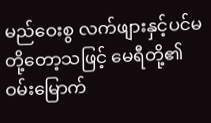မည်ဝေးစွ လက်ဖျားနှင့်ပင်မတို့တော့သဖြင့် မေရီတို့၏ဝမ်းမြောက်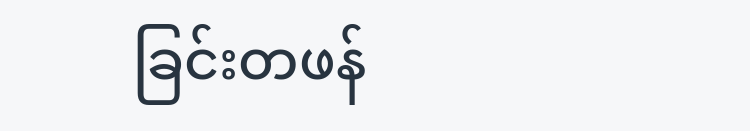ခြင်းတဖန်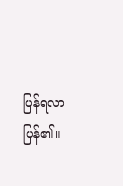ပြန်ရလာပြန်၏။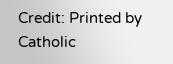Credit: Printed by Catholic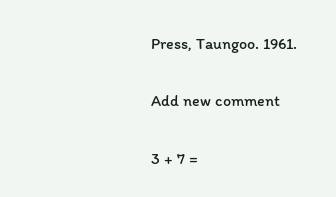Press, Taungoo. 1961.

Add new comment

3 + 7 =